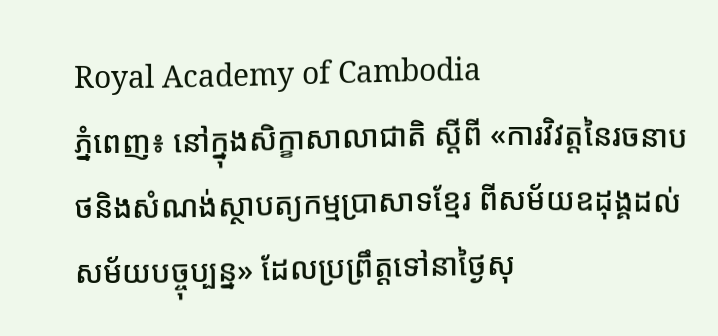Royal Academy of Cambodia
ភ្នំពេញ៖ នៅក្នុងសិក្ខាសាលាជាតិ ស្ដីពី «ការវិវត្តនៃរចនាបថនិងសំណង់ស្ថាបត្យកម្មប្រាសាទខ្មែរ ពីសម័យឧដុង្គដល់សម័យបច្ចុប្បន្ន» ដែលប្រព្រឹត្តទៅនាថ្ងៃសុ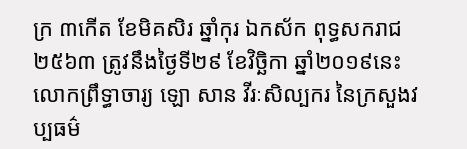ក្រ ៣កើត ខែមិគសិរ ឆ្នាំកុរ ឯកស័ក ពុទ្ធសករាជ២៥៦៣ ត្រូវនឹងថ្ងៃទី២៩ ខែវិច្ឆិកា ឆ្នាំ២០១៩នេះ លោកព្រឹទ្ធាចារ្យ ឡោ សាន វីរៈសិល្បករ នៃក្រសួងវប្បធម៌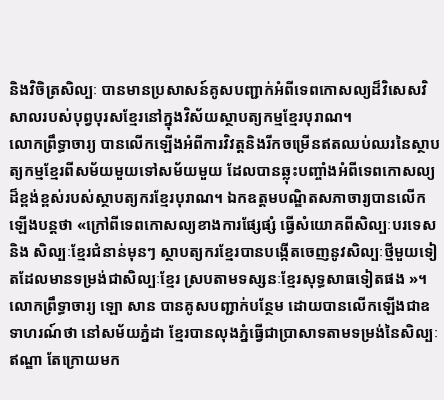និងវិចិត្រសិល្បៈ បានមានប្រសាសន៍គូសបញ្ជាក់អំពីទេពកោសល្យដ៏វិសេសវិសាលរបស់បុព្វបុរសខ្មែរនៅក្នុងវិស័យស្ថាបត្យកម្មខ្មែរបុរាណ។
លោកព្រឹទ្ធាចារ្យ បានលើកឡើងអំពីការវិវត្តនិងរីកចម្រើនឥតឈប់ឈរនៃស្ថាបត្យកម្មខ្មែរពីសម័យមួយទៅសម័យមួយ ដែលបានឆ្លុះបញ្ចាំងអំពីទេពកោសល្យដ៏ខ្ពង់ខ្ពស់របស់ស្ថាបត្យករខ្មែរបុរាណ។ ឯកឧត្ដមបណ្ឌិតសភាចារ្យបានលើកឡើងបន្តថា «ក្រៅពីទេពកោសល្យខាងការផ្សែផ្សំ ធ្វើសំយោគពីសិល្បៈបរទេស និង សិល្បៈខ្មែរជំនាន់មុនៗ ស្ថាបត្យករខ្មែរបានបង្កើតចេញនូវសិល្បៈថ្មីមួយទៀតដែលមានទម្រង់ជាសិល្បៈខ្មែរ ស្របតាមទស្សនៈខ្មែរសុទ្ធសាធទៀតផង »។
លោកព្រឹទ្ធាចារ្យ ឡោ សាន បានគូសបញ្ជាក់បន្ថែម ដោយបានលើកឡើងជាឧទាហរណ៍ថា នៅសម័យភ្នំដា ខ្មែរបានលុងភ្នំធ្វើជាប្រាសាទតាមទម្រង់នៃសិល្បៈឥណ្ឌា តែក្រោយមក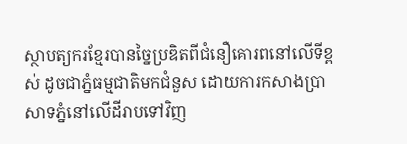ស្ថាបត្យករខ្មែរបានច្នៃប្រឌិតពីជំនឿគោរពនៅលើទីខ្ពស់ ដូចជាភ្នំធម្មជាតិមកជំនួស ដោយការកសាងប្រាសាទភ្នំនៅលើដីរាបទៅវិញ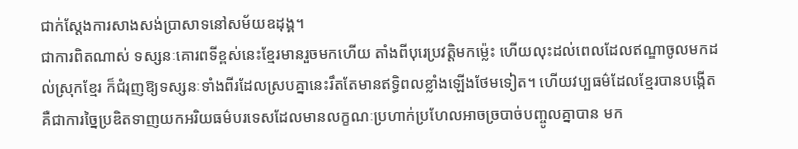ជាក់ស្តែងការសាងសង់ប្រាសាទនៅសម័យឧដុង្គ។
ជាការពិតណាស់ ទស្សនៈគោរពទីខ្ពស់នេះខ្មែរមានរួចមកហើយ តាំងពីបុរេប្រវត្តិមកម៉្លេះ ហើយលុះដល់ពេលដែលឥណ្ឌាចូលមកដល់ស្រុកខ្មែរ ក៏ជំរុញឱ្យទស្សនៈទាំងពីរដែលស្របគ្នានេះរឹតតែមានឥទ្ធិពលខ្លាំងឡើងថែមទៀត។ ហើយវប្បធម៌ដែលខ្មែរបានបង្កើត គឺជាការច្នៃប្រឌិតទាញយកអរិយធម៌បរទេសដែលមានលក្ខណៈប្រហាក់ប្រហែលអាចច្របាច់បញ្ចូលគ្នាបាន មក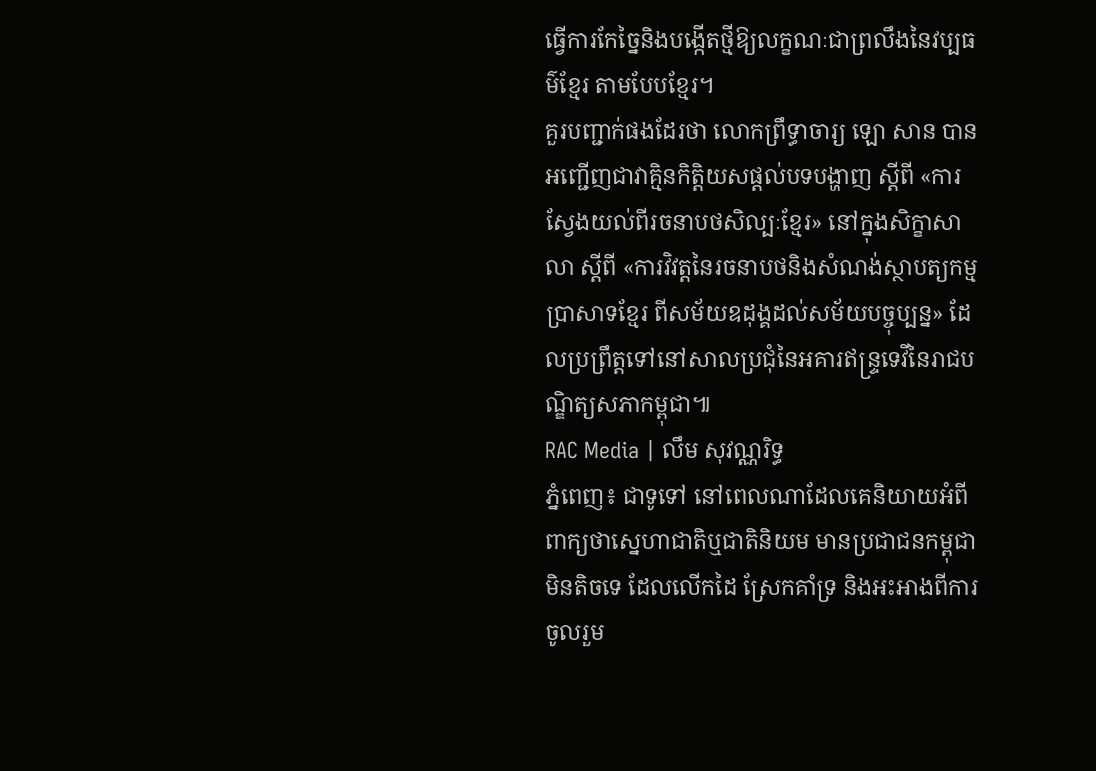ធ្វើការកែច្នៃនិងបង្កើតថ្មីឱ្យលក្ខណៈជាព្រលឹងនៃវប្បធម៌ខ្មែរ តាមបែបខ្មែរ។
គួរបញ្ជាក់ផងដែរថា លោកព្រឹទ្ធាចារ្យ ឡោ សាន បានអញ្ជើញជាវាគ្មិនកិត្តិយសផ្ដល់បទបង្ហាញ ស្ដីពី «ការស្វែងយល់ពីរចនាបថសិល្បៈខ្មែរ» នៅក្នុងសិក្ខាសាលា ស្ដីពី «ការវិវត្តនៃរចនាបថនិងសំណង់ស្ថាបត្យកម្មប្រាសាទខ្មែរ ពីសម័យឧដុង្គដល់សម័យបច្ចុប្បន្ន» ដែលប្រព្រឹត្តទៅនៅសាលប្រជុំនៃអគារឥន្ទ្រទេវីនៃរាជបណ្ឌិត្យសភាកម្ពុជា៕
RAC Media | លឹម សុវណ្ណរិទ្ធ
ភ្នំពេញ៖ ជាទូទៅ នៅពេលណាដែលគេនិយាយអំពីពាក្យថាស្នេហាជាតិឬជាតិនិយម មានប្រជាជនកម្ពុជាមិនតិចទេ ដែលលើកដៃ ស្រែកគាំទ្រ និងអះអាងពីការចូលរួម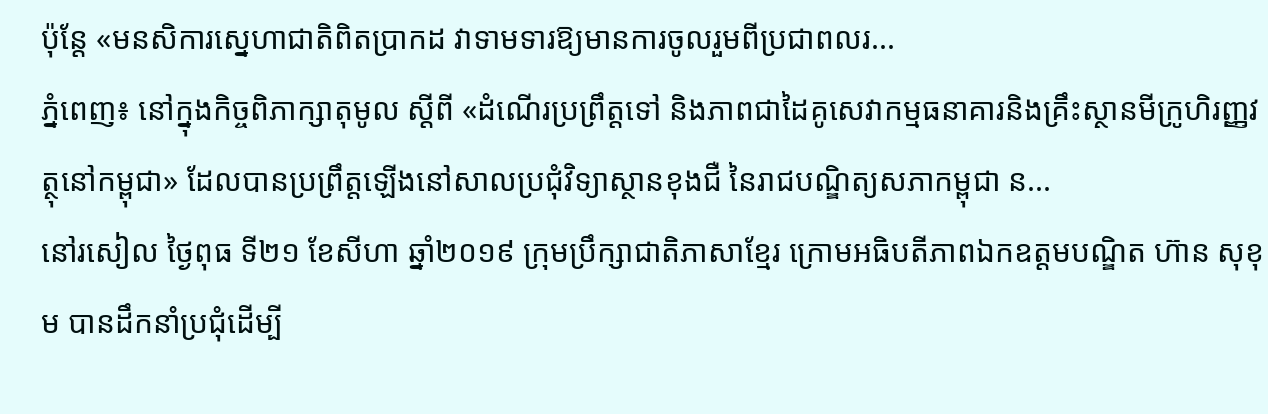ប៉ុន្តែ «មនសិការស្នេហាជាតិពិតប្រាកដ វាទាមទារឱ្យមានការចូលរួមពីប្រជាពលរ...
ភ្នំពេញ៖ នៅក្នុងកិច្ចពិភាក្សាតុមូល ស្ដីពី «ដំណើរប្រព្រឹត្តទៅ និងភាពជាដៃគូសេវាកម្មធនាគារនិងគ្រឹះស្ថានមីក្រូហិរញ្ញវត្ថុនៅកម្ពុជា» ដែលបានប្រព្រឹត្តឡើងនៅសាលប្រជុំវិទ្យាស្ថានខុងជឺ នៃរាជបណ្ឌិត្យសភាកម្ពុជា ន...
នៅរសៀល ថ្ងៃពុធ ទី២១ ខែសីហា ឆ្នាំ២០១៩ ក្រុមប្រឹក្សាជាតិភាសាខ្មែរ ក្រោមអធិបតីភាពឯកឧត្តមបណ្ឌិត ហ៊ាន សុខុម បានដឹកនាំប្រជុំដើម្បី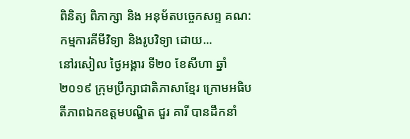ពិនិត្យ ពិភាក្សា និង អនុម័តបច្ចេកសព្ទ គណ:កម្មការគីមីវិទ្យា និងរូបវិទ្យា ដោយ...
នៅរសៀល ថ្ងៃអង្គារ ទី២០ ខែសីហា ឆ្នាំ២០១៩ ក្រុមប្រឹក្សាជាតិភាសាខ្មែរ ក្រោមអធិបតីភាពឯកឧត្តមបណ្ឌិត ជួរ គារី បានដឹកនាំ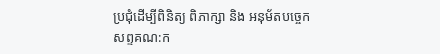ប្រជុំដើម្បីពិនិត្យ ពិភាក្សា និង អនុម័តបច្ចេកសព្ទគណ:ក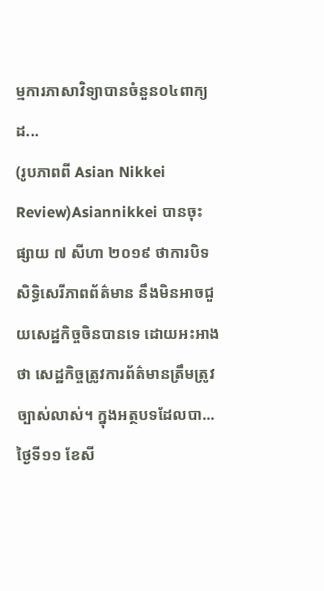ម្មការភាសាវិទ្យាបានចំនួន០៤ពាក្យ ដ...
(រូបភាពពី Asian Nikkei Review)Asiannikkei បានចុះផ្សាយ ៧ សីហា ២០១៩ ថាការបិទសិទ្ធិសេរីភាពព័ត៌មាន នឹងមិនអាចជួយសេដ្ឋកិច្ចចិនបានទេ ដោយអះអាងថា សេដ្ឋកិច្ចត្រូវការព័ត៌មានត្រឹមត្រូវច្បាស់លាស់។ ក្នុងអត្ថបទដែលបា...
ថ្ងៃទី១១ ខែសី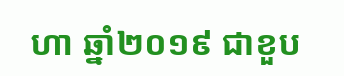ហា ឆ្នាំ២០១៩ ជាខួប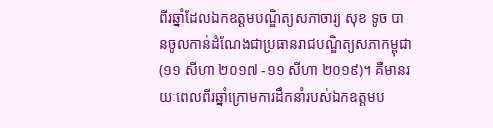ពីរឆ្នាំដែលឯកឧត្ដមបណ្ឌិត្យសភាចារ្យ សុខ ទូច បានចូលកាន់ដំណែងជាប្រធានរាជបណ្ឌិត្យសភាកម្ពុជា (១១ សីហា ២០១៧ -១១ សីហា ២០១៩)។ គឺមានរយៈពេលពីរឆ្នាំក្រោមការដឹកនាំរបស់ឯកឧត្ដមប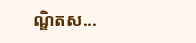ណ្ឌិតស...